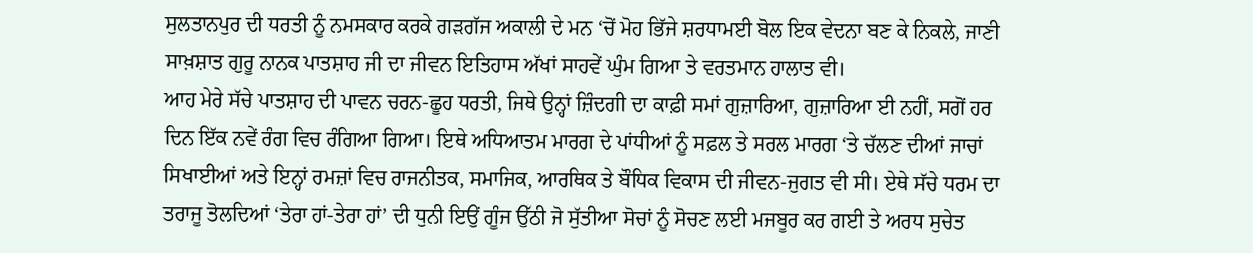ਸੁਲਤਾਨਪੁਰ ਦੀ ਧਰਤੀ ਨੂੰ ਨਮਸਕਾਰ ਕਰਕੇ ਗੜਗੱਜ ਅਕਾਲੀ ਦੇ ਮਨ ‘ਚੋਂ ਮੋਹ ਭਿੱਜੇ ਸ਼ਰਧਾਮਈ ਬੋਲ ਇਕ ਵੇਦਨਾ ਬਣ ਕੇ ਨਿਕਲੇ, ਜਾਣੀ ਸਾਖ਼ਸ਼ਾਤ ਗੁਰੂ ਨਾਨਕ ਪਾਤਸ਼ਾਹ ਜੀ ਦਾ ਜੀਵਨ ਇਤਿਹਾਸ ਅੱਖਾਂ ਸਾਹਵੇਂ ਘੁੰਮ ਗਿਆ ਤੇ ਵਰਤਮਾਨ ਹਾਲਾਤ ਵੀ।
ਆਹ ਮੇਰੇ ਸੱਚੇ ਪਾਤਸ਼ਾਹ ਦੀ ਪਾਵਨ ਚਰਨ-ਛੂਹ ਧਰਤੀ, ਜਿਥੇ ਉਨ੍ਹਾਂ ਜ਼ਿੰਦਗੀ ਦਾ ਕਾਫ਼ੀ ਸਮਾਂ ਗੁਜ਼ਾਰਿਆ, ਗੁਜ਼ਾਰਿਆ ਈ ਨਹੀਂ, ਸਗੋਂ ਹਰ ਦਿਨ ਇੱਕ ਨਵੇਂ ਰੰਗ ਵਿਚ ਰੰਗਿਆ ਗਿਆ। ਇਥੇ ਅਧਿਆਤਮ ਮਾਰਗ ਦੇ ਪਾਂਧੀਆਂ ਨੂੰ ਸਫ਼ਲ ਤੇ ਸਰਲ ਮਾਰਗ ‘ਤੇ ਚੱਲਣ ਦੀਆਂ ਜਾਚਾਂ ਸਿਖਾਈਆਂ ਅਤੇ ਇਨ੍ਹਾਂ ਰਮਜ਼ਾਂ ਵਿਚ ਰਾਜਨੀਤਕ, ਸਮਾਜਿਕ, ਆਰਥਿਕ ਤੇ ਬੌਧਿਕ ਵਿਕਾਸ ਦੀ ਜੀਵਨ-ਜੁਗਤ ਵੀ ਸੀ। ਏਥੇ ਸੱਚੇ ਧਰਮ ਦਾ ਤਰਾਜੂ ਤੋਲਦਿਆਂ ‘ਤੇਰਾ ਹਾਂ-ਤੇਰਾ ਹਾਂ’ ਦੀ ਧੁਨੀ ਇਉਂ ਗੂੰਜ ਉੱਠੀ ਜੋ ਸੁੱਤੀਆ ਸੋਚਾਂ ਨੂੰ ਸੋਚਣ ਲਈ ਮਜਬੂਰ ਕਰ ਗਈ ਤੇ ਅਰਧ ਸੁਚੇਤ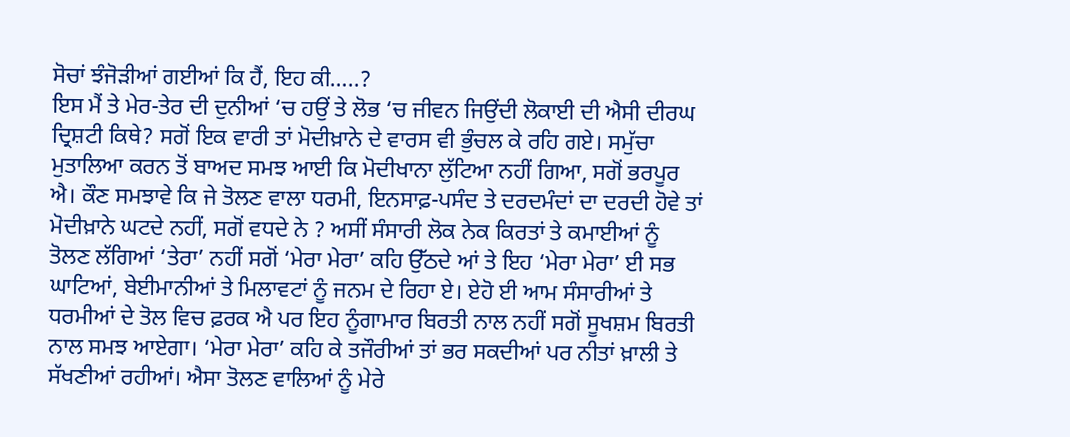ਸੋਚਾਂ ਝੰਜੋੜੀਆਂ ਗਈਆਂ ਕਿ ਹੈਂ, ਇਹ ਕੀ…..?
ਇਸ ਮੈਂ ਤੇ ਮੇਰ-ਤੇਰ ਦੀ ਦੁਨੀਆਂ ‘ਚ ਹਉਂ ਤੇ ਲੋਭ ‘ਚ ਜੀਵਨ ਜਿਉਂਦੀ ਲੋਕਾਈ ਦੀ ਐਸੀ ਦੀਰਘ ਦ੍ਰਿਸ਼ਟੀ ਕਿਥੇ? ਸਗੋਂ ਇਕ ਵਾਰੀ ਤਾਂ ਮੋਦੀਖ਼ਾਨੇ ਦੇ ਵਾਰਸ ਵੀ ਭੁੰਚਲ ਕੇ ਰਹਿ ਗਏ। ਸਮੁੱਚਾ ਮੁਤਾਲਿਆ ਕਰਨ ਤੋਂ ਬਾਅਦ ਸਮਝ ਆਈ ਕਿ ਮੋਦੀਖਾਨਾ ਲੁੱਟਿਆ ਨਹੀਂ ਗਿਆ, ਸਗੋਂ ਭਰਪੂਰ ਐ। ਕੌਣ ਸਮਝਾਵੇ ਕਿ ਜੇ ਤੋਲਣ ਵਾਲਾ ਧਰਮੀ, ਇਨਸਾਫ਼-ਪਸੰਦ ਤੇ ਦਰਦਮੰਦਾਂ ਦਾ ਦਰਦੀ ਹੋਵੇ ਤਾਂ ਮੋਦੀਖ਼ਾਨੇ ਘਟਦੇ ਨਹੀਂ, ਸਗੋਂ ਵਧਦੇ ਨੇ ? ਅਸੀਂ ਸੰਸਾਰੀ ਲੋਕ ਨੇਕ ਕਿਰਤਾਂ ਤੇ ਕਮਾਈਆਂ ਨੂੰ ਤੋਲਣ ਲੱਗਿਆਂ ‘ਤੇਰਾ’ ਨਹੀਂ ਸਗੋਂ ‘ਮੇਰਾ ਮੇਰਾ’ ਕਹਿ ਉੱਠਦੇ ਆਂ ਤੇ ਇਹ ‘ਮੇਰਾ ਮੇਰਾ’ ਈ ਸਭ ਘਾਟਿਆਂ, ਬੇਈਮਾਨੀਆਂ ਤੇ ਮਿਲਾਵਟਾਂ ਨੂੰ ਜਨਮ ਦੇ ਰਿਹਾ ਏ। ਏਹੋ ਈ ਆਮ ਸੰਸਾਰੀਆਂ ਤੇ ਧਰਮੀਆਂ ਦੇ ਤੋਲ ਵਿਚ ਫ਼ਰਕ ਐ ਪਰ ਇਹ ਨੂੰਗਾਮਾਰ ਬਿਰਤੀ ਨਾਲ ਨਹੀਂ ਸਗੋਂ ਸੂਖਸ਼ਮ ਬਿਰਤੀ ਨਾਲ ਸਮਝ ਆਏਗਾ। ‘ਮੇਰਾ ਮੇਰਾ’ ਕਹਿ ਕੇ ਤਜੌਰੀਆਂ ਤਾਂ ਭਰ ਸਕਦੀਆਂ ਪਰ ਨੀਤਾਂ ਖ਼ਾਲੀ ਤੇ ਸੱਖਣੀਆਂ ਰਹੀਆਂ। ਐਸਾ ਤੋਲਣ ਵਾਲਿਆਂ ਨੂੰ ਮੇਰੇ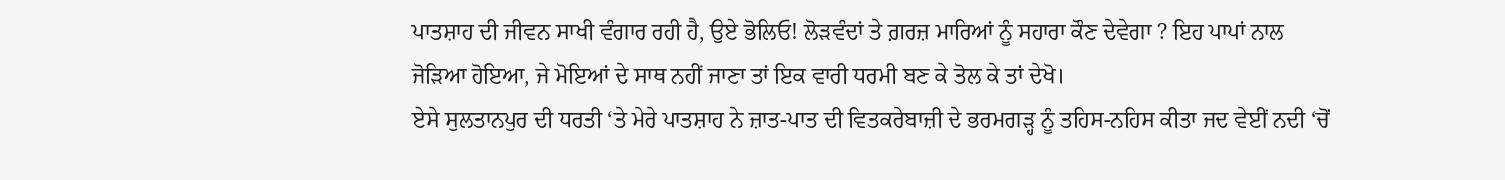ਪਾਤਸ਼ਾਹ ਦੀ ਜੀਵਨ ਸਾਖੀ ਵੰਗਾਰ ਰਹੀ ਹੈ, ਉਏ ਭੋਲਿਓ! ਲੋੜਵੰਦਾਂ ਤੇ ਗ਼ਰਜ਼ ਮਾਰਿਆਂ ਨੂੰ ਸਹਾਰਾ ਕੌਣ ਦੇਵੇਗਾ ? ਇਹ ਪਾਪਾਂ ਨਾਲ ਜੋੜਿਆ ਹੋਇਆ, ਜੇ ਮੋਇਆਂ ਦੇ ਸਾਥ ਨਹੀਂ ਜਾਣਾ ਤਾਂ ਇਕ ਵਾਰੀ ਧਰਮੀ ਬਣ ਕੇ ਤੋਲ ਕੇ ਤਾਂ ਦੇਖੋ।
ਏਸੇ ਸੁਲਤਾਨਪੁਰ ਦੀ ਧਰਤੀ ‘ਤੇ ਮੇਰੇ ਪਾਤਸ਼ਾਹ ਨੇ ਜ਼ਾਤ-ਪਾਤ ਦੀ ਵਿਤਕਰੇਬਾਜ਼ੀ ਦੇ ਭਰਮਗੜ੍ਹ ਨੂੰ ਤਹਿਸ-ਨਹਿਸ ਕੀਤਾ ਜਦ ਵੇਈਂ ਨਦੀ ‘ਚੋਂ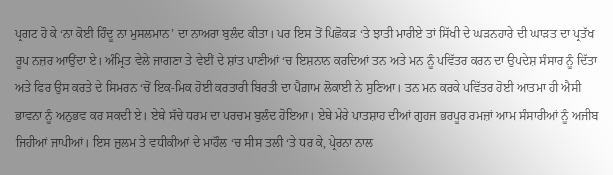ਪ੍ਰਗਟ ਹੋ ਕੇ ‘ਨਾ ਕੋਈ ਹਿੰਦੂ ਨਾ ਮੁਸਲਮਾਨ’ ਦਾ ਨਾਅਰਾ ਬੁਲੰਦ ਕੀਤਾ। ਪਰ ਇਸ ਤੋਂ ਪਿਛੋਕੜ ‘ਤੇ ਝਾਤੀ ਮਾਰੀਏ ਤਾਂ ਸਿੱਖੀ ਦੇ ਘੜਨਹਾਰੇ ਦੀ ਘਾੜਤ ਦਾ ਪ੍ਰਤੱਖ ਰੂਪ ਨਜ਼ਰ ਆਉਂਦਾ ਏ। ਅੰਮ੍ਰਿਤ ਵੇਲੇ ਜਾਗਣਾ ਤੇ ਵੇਈਂ ਦੇ ਸ਼ਾਂਤ ਪਾਣੀਆਂ ‘ਚ ਇਸ਼ਨਾਨ ਕਰਦਿਆਂ ਤਨ ਅਤੇ ਮਨ ਨੂੰ ਪਵਿੱਤਰ ਕਰਨ ਦਾ ਉਪਦੇਸ਼ ਸੰਸਾਰ ਨੂੰ ਦਿੱਤਾ ਅਤੇ ਫਿਰ ਉਸ ਕਰਤੇ ਦੇ ਸਿਮਰਨ ‘ਚੋਂ ਇਕ-ਮਿਕ ਹੋਈ ਕਰਤਾਰੀ ਬਿਰਤੀ ਦਾ ਪੈਗ਼ਾਮ ਲੋਕਾਈ ਨੇ ਸੁਣਿਆ। ਤਨ ਮਨ ਕਰਕੇ ਪਵਿੱਤਰ ਹੋਈ ਆਤਮਾ ਹੀ ਐਸੀ ਭਾਵਨਾ ਨੂੰ ਅਨੁਭਵ ਕਰ ਸਕਦੀ ਏ। ਏਥੇ ਸੱਚੇ ਧਰਮ ਦਾ ਪਰਚਮ ਬੁਲੰਦ ਹੋਇਆ। ਏਥੇ ਮੇਰੇ ਪਾਤਸ਼ਾਹ ਦੀਆਂ ਗੁਹਜ ਭਰਪੂਰ ਰਮਜ਼ਾਂ ਆਮ ਸੰਸਾਰੀਆਂ ਨੂੰ ਅਜੀਬ ਜਿਹੀਆਂ ਜਾਪੀਆਂ। ਇਸ ਜ਼ੁਲਮ ਤੇ ਵਧੀਕੀਆਂ ਦੇ ਮਾਹੌਲ ‘ਚ ਸੀਸ ਤਲੀ ‘ਤੇ ਧਰ ਕੇ, ਪ੍ਰੇਰਨਾ ਨਾਲ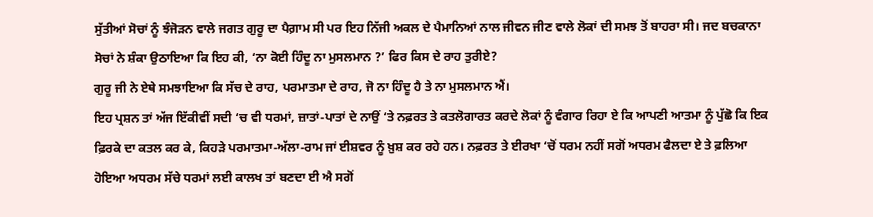ਸੁੱਤੀਆਂ ਸੋਚਾਂ ਨੂੰ ਝੰਜੋੜਨ ਵਾਲੇ ਜਗਤ ਗੁਰੂ ਦਾ ਪੈਗ਼ਾਮ ਸੀ ਪਰ ਇਹ ਨਿੱਜੀ ਅਕਲ ਦੇ ਪੈਮਾਨਿਆਂ ਨਾਲ ਜੀਵਨ ਜੀਣ ਵਾਲੇ ਲੋਕਾਂ ਦੀ ਸਮਝ ਤੋਂ ਬਾਹਰਾ ਸੀ। ਜਦ ਬਚਕਾਨਾ ਸੋਚਾਂ ਨੇ ਸ਼ੰਕਾ ਉਠਾਇਆ ਕਿ ਇਹ ਕੀ, ‘ਨਾ ਕੋਈ ਹਿੰਦੂ ਨਾ ਮੁਸਲਮਾਨ ?’ ਫਿਰ ਕਿਸ ਦੇ ਰਾਹ ਤੁਰੀਏ?
ਗੁਰੂ ਜੀ ਨੇ ਏਥੇ ਸਮਝਾਇਆ ਕਿ ਸੱਚ ਦੇ ਰਾਹ, ਪਰਮਾਤਮਾ ਦੇ ਰਾਹ, ਜੋ ਨਾ ਹਿੰਦੂ ਹੈ ਤੇ ਨਾ ਮੁਸਲਮਾਨ ਐਂ।
ਇਹ ਪ੍ਰਸ਼ਨ ਤਾਂ ਅੱਜ ਇੱਕੀਵੀਂ ਸਦੀ ‘ਚ ਵੀ ਧਰਮਾਂ, ਜ਼ਾਤਾਂ-ਪਾਤਾਂ ਦੇ ਨਾਉਂ ‘ਤੇ ਨਫ਼ਰਤ ਤੇ ਕਤਲੋਗਾਰਤ ਕਰਦੇ ਲੋਕਾਂ ਨੂੰ ਵੰਗਾਰ ਰਿਹਾ ਏ ਕਿ ਆਪਣੀ ਆਤਮਾ ਨੂੰ ਪੁੱਛੋ ਕਿ ਇਕ ਫ਼ਿਰਕੇ ਦਾ ਕਤਲ ਕਰ ਕੇ, ਕਿਹੜੇ ਪਰਮਾਤਮਾ-ਅੱਲਾ-ਰਾਮ ਜਾਂ ਈਸ਼ਵਰ ਨੂੰ ਖ਼ੁਸ਼ ਕਰ ਰਹੇ ਹਨ। ਨਫ਼ਰਤ ਤੇ ਈਰਖਾ ‘ਚੋਂ ਧਰਮ ਨਹੀਂ ਸਗੋਂ ਅਧਰਮ ਫੈਲਦਾ ਏ ਤੇ ਫ਼ਲਿਆ ਹੋਇਆ ਅਧਰਮ ਸੱਚੇ ਧਰਮਾਂ ਲਈ ਕਾਲਖ ਤਾਂ ਬਣਦਾ ਈ ਐ ਸਗੋਂ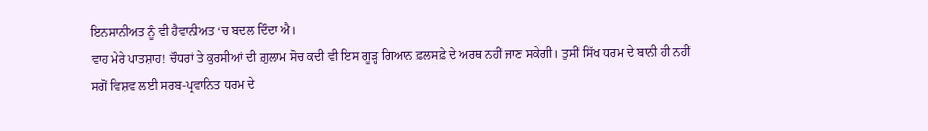ਇਨਸਾਨੀਅਤ ਨੂੰ ਵੀ ਹੈਵਾਨੀਅਤ ‘ਚ ਬਦਲ ਦਿੰਦਾ ਐ।
ਵਾਹ ਮੇਰੇ ਪਾਤਸ਼ਾਹ! ਚੌਧਰਾਂ ਤੇ ਕੁਰਸੀਆਂ ਦੀ ਗ਼ੁਲਾਮ ਸੋਚ ਕਦੀ ਵੀ ਇਸ ਗੂੜ੍ਹ ਗਿਆਨ ਫ਼ਲਸਫ਼ੇ ਦੇ ਅਰਥ ਨਹੀਂ ਜਾਣ ਸਕੇਗੀ। ਤੁਸੀਂ ਸਿੱਖ ਧਰਮ ਦੇ ਬਾਨੀ ਹੀ ਨਹੀਂ ਸਗੋਂ ਵਿਸ਼ਵ ਲਈ ਸਰਬ-ਪ੍ਰਵਾਨਿਤ ਧਰਮ ਦੇ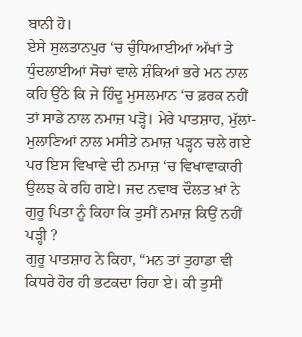ਬਾਨੀ ਹੋ।
ਏਸੇ ਸੁਲਤਾਨਪੁਰ ‘ਚ ਚੁੰਧਿਆਈਆਂ ਅੱਖਾਂ ਤੇ ਧੁੰਦਲਾਈਆਂ ਸੋਚਾਂ ਵਾਲੇ ਸ਼ੰਕਿਆਂ ਭਰੇ ਮਨ ਨਾਲ ਕਹਿ ਉੱਠੇ ਕਿ ਜੇ ਹਿੰਦੂ ਮੁਸਲਮਾਨ ‘ਚ ਫ਼ਰਕ ਨਹੀਂ ਤਾਂ ਸਾਡੇ ਨਾਲ ਨਮਾਜ਼ ਪੜ੍ਹੋ। ਮੇਰੇ ਪਾਤਸ਼ਾਹ, ਮੁੱਲਾਂ-ਮੁਲਾਣਿਆਂ ਨਾਲ ਮਸੀਤੇ ਨਮਾਜ਼ ਪੜ੍ਹਨ ਚਲੇ ਗਏ ਪਰ ਇਸ ਵਿਖਾਵੇ ਦੀ ਨਮਾਜ਼ ‘ਚ ਵਿਖਾਵਾਕਾਰੀ ਉਲਝ ਕੇ ਰਹਿ ਗਏ। ਜਦ ਨਵਾਬ ਦੌਲਤ ਖ਼ਾਂ ਨੇ ਗੁਰੂ ਪਿਤਾ ਨੂੰ ਕਿਹਾ ਕਿ ਤੁਸੀਂ ਨਮਾਜ਼ ਕਿਉਂ ਨਹੀਂ ਪੜ੍ਹੀ ?
ਗੁਰੂ ਪਾਤਸ਼ਾਹ ਨੇ ਕਿਹਾ, “ਮਨ ਤਾਂ ਤੁਹਾਡਾ ਵੀ ਕਿਧਰੇ ਹੋਰ ਹੀ ਭਟਕਦਾ ਰਿਹਾ ਏ। ਕੀ ਤੁਸੀਂ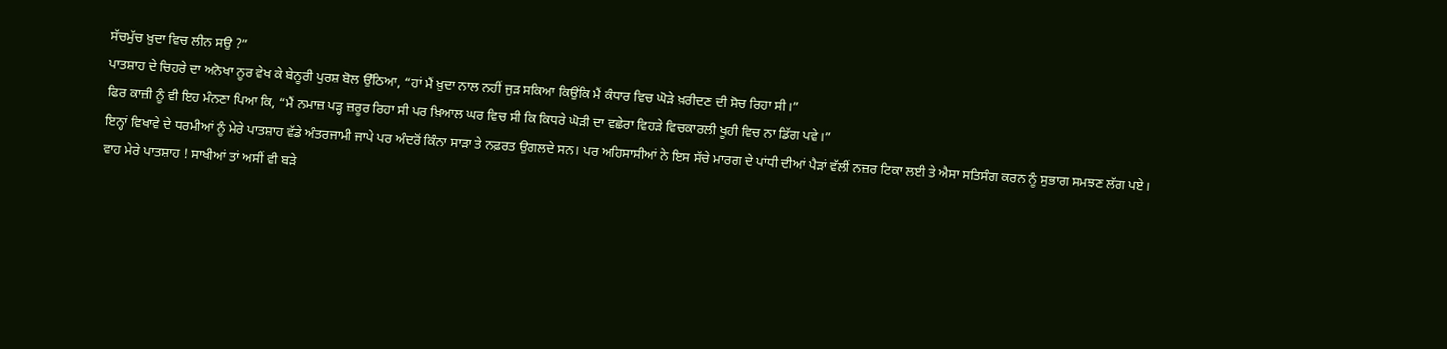ਸੱਚਮੁੱਚ ਖ਼ੁਦਾ ਵਿਚ ਲੀਨ ਸਉ ?”
ਪਾਤਸ਼ਾਹ ਦੇ ਚਿਹਰੇ ਦਾ ਅਨੋਖਾ ਨੂਰ ਵੇਖ ਕੇ ਬੇਨੂਰੀ ਪੁਰਸ਼ ਬੋਲ ਉੱਠਿਆ, “ਹਾਂ ਮੈਂ ਖ਼ੁਦਾ ਨਾਲ ਨਹੀਂ ਜੁੜ ਸਕਿਆ ਕਿਉਂਕਿ ਮੈਂ ਕੰਧਾਰ ਵਿਚ ਘੋੜੇ ਖ਼ਰੀਦਣ ਦੀ ਸੋਚ ਰਿਹਾ ਸੀ।”
ਫਿਰ ਕਾਜ਼ੀ ਨੂੰ ਵੀ ਇਹ ਮੰਨਣਾ ਪਿਆ ਕਿ, “ਮੈਂ ਨਮਾਜ਼ ਪੜ੍ਹ ਜ਼ਰੂਰ ਰਿਹਾ ਸੀ ਪਰ ਖ਼ਿਆਲ ਘਰ ਵਿਚ ਸੀ ਕਿ ਕਿਧਰੇ ਘੋੜੀ ਦਾ ਵਛੇਰਾ ਵਿਹੜੇ ਵਿਚਕਾਰਲੀ ਖੂਹੀ ਵਿਚ ਨਾ ਡਿੱਗ ਪਵੇ।”
ਇਨ੍ਹਾਂ ਵਿਖਾਵੇ ਦੇ ਧਰਮੀਆਂ ਨੂੰ ਮੇਰੇ ਪਾਤਸ਼ਾਹ ਵੱਡੇ ਅੰਤਰਜਾਮੀ ਜਾਪੇ ਪਰ ਅੰਦਰੋਂ ਕਿੰਨਾ ਸਾੜਾ ਤੇ ਨਫ਼ਰਤ ਉਗਲਦੇ ਸਨ। ਪਰ ਅਹਿਸਾਸੀਆਂ ਨੇ ਇਸ ਸੱਚੇ ਮਾਰਗ ਦੇ ਪਾਂਧੀ ਦੀਆਂ ਪੈੜਾਂ ਵੱਲੀਂ ਨਜ਼ਰ ਟਿਕਾ ਲਈ ਤੇ ਐਸਾ ਸਤਿਸੰਗ ਕਰਨ ਨੂੰ ਸੁਭਾਗ ਸਮਝਣ ਲੱਗ ਪਏ।
ਵਾਹ ਮੇਰੇ ਪਾਤਸ਼ਾਹ ! ਸਾਖੀਆਂ ਤਾਂ ਅਸੀਂ ਵੀ ਬੜੇ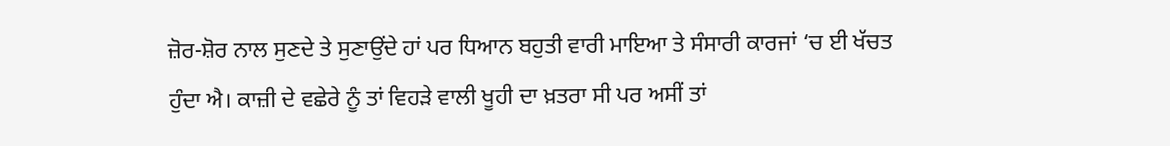ਜ਼ੋਰ-ਸ਼ੋਰ ਨਾਲ ਸੁਣਦੇ ਤੇ ਸੁਣਾਉਂਦੇ ਹਾਂ ਪਰ ਧਿਆਨ ਬਹੁਤੀ ਵਾਰੀ ਮਾਇਆ ਤੇ ਸੰਸਾਰੀ ਕਾਰਜਾਂ ‘ਚ ਈ ਖੱਚਤ ਹੁੰਦਾ ਐ। ਕਾਜ਼ੀ ਦੇ ਵਛੇਰੇ ਨੂੰ ਤਾਂ ਵਿਹੜੇ ਵਾਲੀ ਖੂਹੀ ਦਾ ਖ਼ਤਰਾ ਸੀ ਪਰ ਅਸੀਂ ਤਾਂ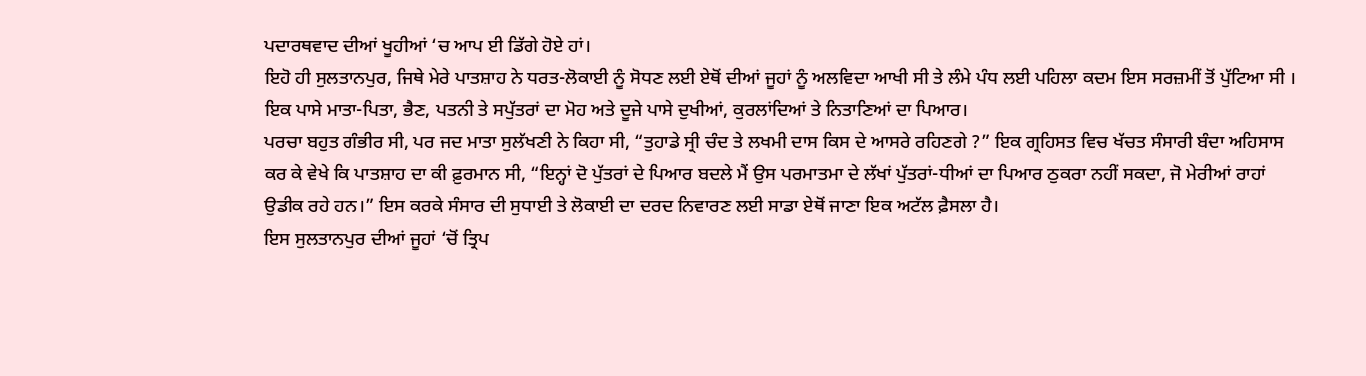ਪਦਾਰਥਵਾਦ ਦੀਆਂ ਖੂਹੀਆਂ ‘ਚ ਆਪ ਈ ਡਿੱਗੇ ਹੋਏ ਹਾਂ।
ਇਹੋ ਹੀ ਸੁਲਤਾਨਪੁਰ, ਜਿਥੇ ਮੇਰੇ ਪਾਤਸ਼ਾਹ ਨੇ ਧਰਤ-ਲੋਕਾਈ ਨੂੰ ਸੋਧਣ ਲਈ ਏਥੋਂ ਦੀਆਂ ਜੂਹਾਂ ਨੂੰ ਅਲਵਿਦਾ ਆਖੀ ਸੀ ਤੇ ਲੰਮੇ ਪੰਧ ਲਈ ਪਹਿਲਾ ਕਦਮ ਇਸ ਸਰਜ਼ਮੀਂ ਤੋਂ ਪੁੱਟਿਆ ਸੀ । ਇਕ ਪਾਸੇ ਮਾਤਾ-ਪਿਤਾ, ਭੈਣ, ਪਤਨੀ ਤੇ ਸਪੁੱਤਰਾਂ ਦਾ ਮੋਹ ਅਤੇ ਦੂਜੇ ਪਾਸੇ ਦੁਖੀਆਂ, ਕੁਰਲਾਂਦਿਆਂ ਤੇ ਨਿਤਾਣਿਆਂ ਦਾ ਪਿਆਰ।
ਪਰਚਾ ਬਹੁਤ ਗੰਭੀਰ ਸੀ, ਪਰ ਜਦ ਮਾਤਾ ਸੁਲੱਖਣੀ ਨੇ ਕਿਹਾ ਸੀ, “ਤੁਹਾਡੇ ਸ੍ਰੀ ਚੰਦ ਤੇ ਲਖਮੀ ਦਾਸ ਕਿਸ ਦੇ ਆਸਰੇ ਰਹਿਣਗੇ ?” ਇਕ ਗ੍ਰਹਿਸਤ ਵਿਚ ਖੱਚਤ ਸੰਸਾਰੀ ਬੰਦਾ ਅਹਿਸਾਸ ਕਰ ਕੇ ਵੇਖੇ ਕਿ ਪਾਤਸ਼ਾਹ ਦਾ ਕੀ ਫ਼ੁਰਮਾਨ ਸੀ, “ਇਨ੍ਹਾਂ ਦੋ ਪੁੱਤਰਾਂ ਦੇ ਪਿਆਰ ਬਦਲੇ ਮੈਂ ਉਸ ਪਰਮਾਤਮਾ ਦੇ ਲੱਖਾਂ ਪੁੱਤਰਾਂ-ਧੀਆਂ ਦਾ ਪਿਆਰ ਠੁਕਰਾ ਨਹੀਂ ਸਕਦਾ, ਜੋ ਮੇਰੀਆਂ ਰਾਹਾਂ ਉਡੀਕ ਰਹੇ ਹਨ।” ਇਸ ਕਰਕੇ ਸੰਸਾਰ ਦੀ ਸੁਧਾਈ ਤੇ ਲੋਕਾਈ ਦਾ ਦਰਦ ਨਿਵਾਰਣ ਲਈ ਸਾਡਾ ਏਥੋਂ ਜਾਣਾ ਇਕ ਅਟੱਲ ਫ਼ੈਸਲਾ ਹੈ।
ਇਸ ਸੁਲਤਾਨਪੁਰ ਦੀਆਂ ਜੂਹਾਂ ‘ਚੋਂ ਤ੍ਰਿਪ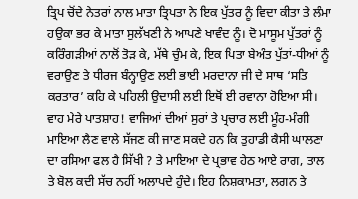ਤ੍ਰਿਪ ਚੋਂਦੇ ਨੇਤਰਾਂ ਨਾਲ ਮਾਤਾ ਤ੍ਰਿਪਤਾ ਨੇ ਇਕ ਪੁੱਤਰ ਨੂੰ ਵਿਦਾ ਕੀਤਾ ਤੇ ਲੰਮਾ ਹਉਕਾ ਭਰ ਕੇ ਮਾਤਾ ਸੁਲੱਖਣੀ ਨੇ ਆਪਣੇ ਖਾਵੰਦ ਨੂੰ। ਦੋ ਮਾਸੂਮ ਪੁੱਤਰਾਂ ਨੂੰ ਕਰਿੰਗੜੀਆਂ ਨਾਲੋਂ ਤੋੜ ਕੇ, ਮੱਥੇ ਚੁੰਮ ਕੇ, ਇਕ ਪਿਤਾ ਬੇਅੰਤ ਪੁੱਤਾਂ-ਧੀਆਂ ਨੂੰ ਵਰਾਉਣ ਤੇ ਧੀਰਜ ਬੰਨ੍ਹਾਉਣ ਲਈ ਭਾਈ ਮਰਦਾਨਾ ਜੀ ਦੇ ਸਾਥ ‘ਸਤਿ ਕਰਤਾਰ’ ਕਹਿ ਕੇ ਪਹਿਲੀ ਉਦਾਸੀ ਲਈ ਇਥੋਂ ਈ ਰਵਾਨਾ ਹੋਇਆ ਸੀ।
ਵਾਹ ਮੇਰੇ ਪਾਤਸ਼ਾਹ! ਵਾਜਿਆਂ ਦੀਆਂ ਸੁਰਾਂ ਤੇ ਪ੍ਰਚਾਰ ਲਈ ਮੂੰਹ-ਮੰਗੀ ਮਾਇਆ ਲੈਣ ਵਾਲੇ ਸੱਜਣ ਕੀ ਜਾਣ ਸਕਦੇ ਹਨ ਕਿ ਤੁਹਾਡੀ ਕੈਸੀ ਘਾਲਣਾ ਦਾ ਰਸਿਆ ਫਲ ਹੈ ਸਿੱਖੀ ? ਤੇ ਮਾਇਆ ਦੇ ਪ੍ਰਭਾਵ ਹੇਠ ਆਏ ਰਾਗ, ਤਾਲ ਤੇ ਬੋਲ ਕਦੀ ਸੱਚ ਨਹੀਂ ਅਲਾਪਦੇ ਹੁੰਦੇ। ਇਹ ਨਿਸ਼ਕਾਮਤਾ, ਲਗਨ ਤੇ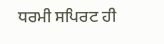ਧਰਮੀ ਸਪਿਰਟ ਹੀ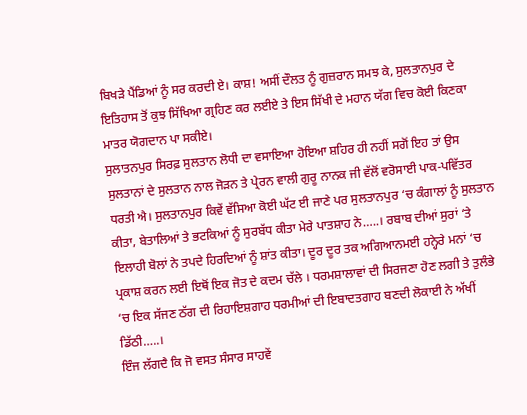ਬਿਖੜੇ ਪੈਂਡਿਆਂ ਨੂੰ ਸਰ ਕਰਦੀ ਏ। ਕਾਸ਼! ਅਸੀਂ ਦੌਲਤ ਨੂੰ ਗੁਜ਼ਰਾਨ ਸਮਝ ਕੇ, ਸੁਲਤਾਨਪੁਰ ਦੇ ਇਤਿਹਾਸ ਤੋਂ ਕੁਝ ਸਿੱਖਿਆ ਗ੍ਰਹਿਣ ਕਰ ਲਈਏ ਤੇ ਇਸ ਸਿੱਖੀ ਦੇ ਮਹਾਨ ਯੱਗ ਵਿਚ ਕੋਈ ਕਿਣਕਾ ਮਾਤਰ ਯੋਗਦਾਨ ਪਾ ਸਕੀਏ।
ਸੁਲਾਤਨਪੁਰ ਸਿਰਫ਼ ਸੁਲਤਾਨ ਲੋਧੀ ਦਾ ਵਸਾਇਆ ਹੋਇਆ ਸ਼ਹਿਰ ਹੀ ਨਹੀਂ ਸਗੋਂ ਇਹ ਤਾਂ ਉਸ ਸੁਲਤਾਨਾਂ ਦੇ ਸੁਲਤਾਨ ਨਾਲ ਜੋੜਨ ਤੇ ਪ੍ਰੇਰਨ ਵਾਲੀ ਗੁਰੂ ਨਾਨਕ ਜੀ ਵੱਲੋਂ ਵਰੋਸਾਈ ਪਾਕ-ਪਵਿੱਤਰ ਧਰਤੀ ਐ। ਸੁਲਤਾਨਪੁਰ ਕਿਵੇਂ ਵੱਸਿਆ ਕੋਈ ਘੱਟ ਈ ਜਾਣੇ ਪਰ ਸੁਲਤਾਨਪੁਰ ‘ਚ ਕੰਗਾਲਾਂ ਨੂੰ ਸੁਲਤਾਨ ਕੀਤਾ, ਬੇਤਾਲਿਆਂ ਤੇ ਭਟਕਿਆਂ ਨੂੰ ਸੁਰਬੱਧ ਕੀਤਾ ਮੇਰੇ ਪਾਤਸ਼ਾਹ ਨੇ…..। ਰਬਾਬ ਦੀਆਂ ਸੁਰਾਂ ‘ਤੇ ਇਲਾਹੀ ਬੋਲਾਂ ਨੇ ਤਪਦੇ ਹਿਰਦਿਆਂ ਨੂੰ ਸ਼ਾਂਤ ਕੀਤਾ। ਦੂਰ ਦੂਰ ਤਕ ਅਗਿਆਨਮਈ ਹਨ੍ਹੇਰੇ ਮਨਾਂ ‘ਚ ਪ੍ਰਕਾਸ਼ ਕਰਨ ਲਈ ਇਥੋਂ ਇਕ ਜੋਤ ਦੇ ਕਦਮ ਚੱਲੇ । ਧਰਮਸ਼ਾਲਾਵਾਂ ਦੀ ਸਿਰਜਣਾ ਹੋਣ ਲਗੀ ਤੇ ਤੁਲੰਭੇ ‘ਚ ਇਕ ਸੱਜਣ ਠੱਗ ਦੀ ਰਿਹਾਇਸ਼ਗਾਹ ਧਰਮੀਆਂ ਦੀ ਇਬਾਦਤਗਾਹ ਬਣਦੀ ਲੋਕਾਈ ਨੇ ਅੱਖੀਂ ਡਿੱਠੀ…..।
ਇੰਜ ਲੱਗਦੈ ਕਿ ਜੋ ਵਸਤ ਸੰਸਾਰ ਸਾਹਵੇਂ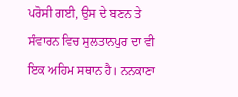ਪਰੋਸੀ ਗਈ, ਉਸ ਦੇ ਬਣਨ ਤੇ ਸੰਵਾਰਨ ਵਿਚ ਸੁਲਤਾਨਪੁਰ ਦਾ ਵੀ ਇਕ ਅਹਿਮ ਸਥਾਨ ਹੈ। ਨਨਕਾਣਾ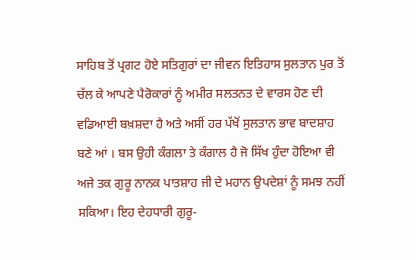ਸਾਹਿਬ ਤੋਂ ਪ੍ਰਗਟ ਹੋਏ ਸਤਿਗੁਰਾਂ ਦਾ ਜੀਵਨ ਇਤਿਹਾਸ ਸੁਲਤਾਨ ਪੁਰ ਤੋਂ ਚੱਲ ਕੇ ਆਪਣੇ ਪੈਰੋਕਾਰਾਂ ਨੂੰ ਅਮੀਰ ਸਲਤਨਤ ਦੇ ਵਾਰਸ ਹੋਣ ਦੀ ਵਡਿਆਈ ਬਖ਼ਸ਼ਦਾ ਹੈ ਅਤੇ ਅਸੀਂ ਹਰ ਪੱਖੋਂ ਸੁਲਤਾਨ ਭਾਵ ਬਾਦਸ਼ਾਹ ਬਣੇ ਆਂ । ਬਸ ਉਹੀ ਕੰਗਲਾ ਤੇ ਕੰਗਾਲ ਹੈ ਜੋ ਸਿੱਖ ਹੁੰਦਾ ਹੋਇਆ ਵੀ ਅਜੇ ਤਕ ਗੁਰੂ ਨਾਨਕ ਪਾਤਸ਼ਾਹ ਜੀ ਦੇ ਮਹਾਨ ਉਪਦੇਸ਼ਾਂ ਨੂੰ ਸਮਝ ਨਹੀਂ ਸਕਿਆ। ਇਹ ਦੇਹਧਾਰੀ ਗੁਰੂ-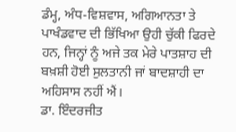ਡੰਮ੍ਹ, ਅੰਧ-ਵਿਸ਼ਵਾਸ, ਅਗਿਆਨਤਾ ਤੇ ਪਾਖੰਡਵਾਦ ਦੀ ਭਿੱਖਿਆ ਉਹੀ ਚੁੱਕੀ ਫਿਰਦੇ ਹਨ, ਜਿਨ੍ਹਾਂ ਨੂੰ ਅਜੇ ਤਕ ਮੇਰੇ ਪਾਤਸ਼ਾਹ ਦੀ ਬਖ਼ਸ਼ੀ ਹੋਈ ਸੁਲਤਾਨੀ ਜਾਂ ਬਾਦਸ਼ਾਹੀ ਦਾ ਅਹਿਸਾਸ ਨਹੀਂ ਐਂ।
ਡਾ. ਇੰਦਰਜੀਤ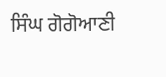ਸਿੰਘ ਗੋਗੋਆਣੀ